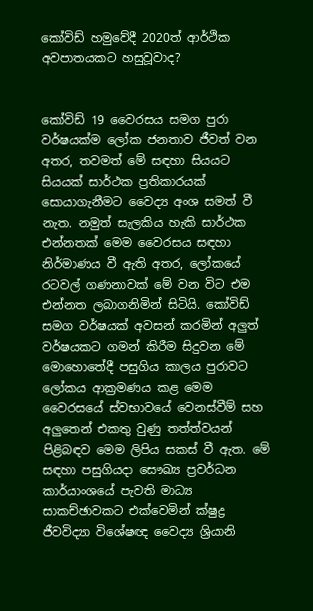කෝවිඩ් හමුවේදී 2020ත් ආර්ථික අවපාතයකට හසුවූවාද?


කෝවිඩ් 19 වෛරසය සමග පුරා වර්ෂයක්ම ලෝක ජනතාව ජීවත් වන අතර, තවමත් මේ සඳහා සියයට සියයක් සාර්ථක ප්‍රතිකාරයක් සොයාගැනීමට වෛද්‍ය අංශ සමත් වී නැත. නමුත් සැලකිය හැකි සාර්ථක එන්නතක් මෙම වෛරසය සඳහා නිර්මාණය වී ඇති අතර, ලෝකයේ රටවල් ගණනාවක් මේ වන විට එම එන්නත ලබාගනිමින් සිටියි. කෝවිඩ් සමග වර්ෂයක් අවසන් කරමින් අලුත් වර්ෂයකට ගමන් කිරීම සිදුවන මේ මොහොතේදී පසුගිය කාලය පුරාවට ලෝකය ආක්‍රමණය කළ මෙම වෛරසයේ ස්වභාවයේ වෙනස්වීම් සහ අලුතෙන් එකතු වුණු තත්ත්වයන් පිළිබඳව මෙම ලිපිය සකස් වී ඇත. මේ සඳහා පසුගියදා සෞඛ්‍ය ප්‍රවර්ධන කාර්යාංශයේ පැවති මාධ්‍ය සාකච්ඡාවකට එක්වෙමින් ක්ෂුද්‍ර ජීවවිද්‍යා විශේෂඥ වෛද්‍ය ශ්‍රියානි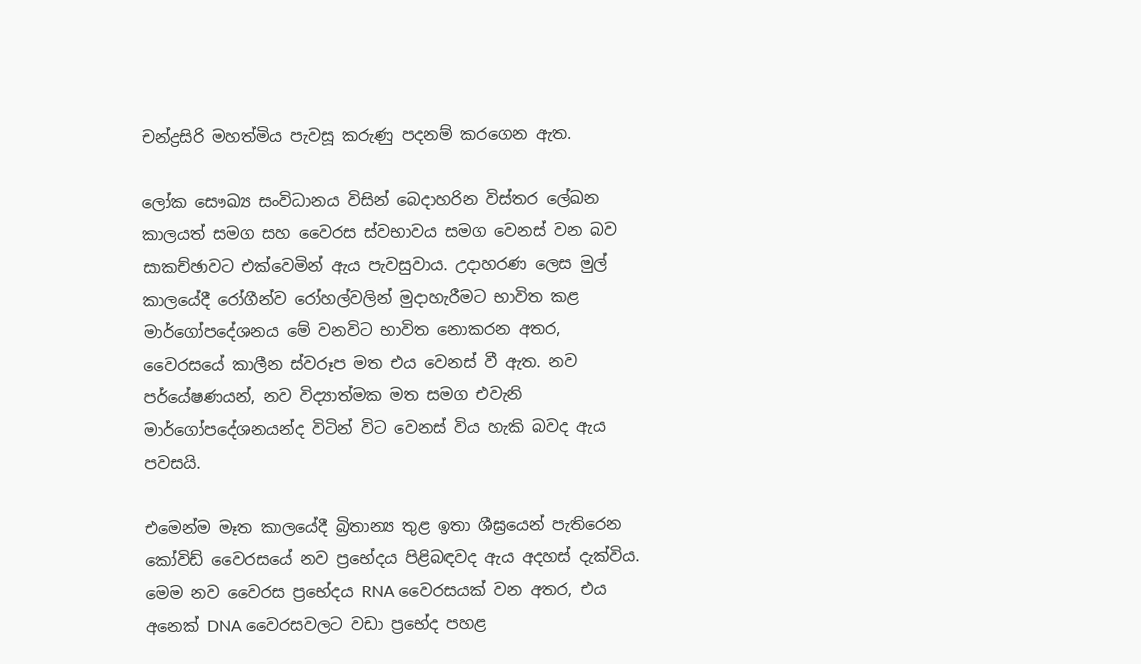චන්ද්‍රසිරි මහත්මිය පැවසූ කරුණු පදනම් කරගෙන ඇත.

ලෝක සෞඛ්‍ය සංවිධානය විසින් බෙදාහරින විස්තර ලේඛන කාලයත් සමග සහ වෛරස ස්වභාවය සමග වෙනස් වන බව සාකච්ඡාවට එක්වෙමින් ඇය පැවසුවාය. උදාහරණ ලෙස මුල් කාලයේදී රෝගීන්ව රෝහල්වලින් මුදාහැරීමට භාවිත කළ මාර්ගෝපදේශනය මේ වනවිට භාවිත නොකරන අතර, වෛරසයේ කාලීන ස්වරූප මත එය වෙනස් වී ඇත. නව පර්යේෂණයන්, නව විද්‍යාත්මක මත සමග එවැනි මාර්ගෝපදේශනයන්ද විටින් විට වෙනස් විය හැකි බවද ඇය පවසයි.

එමෙන්ම මෑත කාලයේදී බ්‍රිතාන්‍ය තුළ ඉතා ශීඝ්‍රයෙන් පැතිරෙන කෝවිඩ් වෛරසයේ නව ප්‍රභේදය පිළිබඳවද ඇය අදහස් දැක්විය. මෙම නව වෛරස ප්‍රභේදය RNA වෛරසයක් වන අතර, එය අනෙක් DNA වෛරසවලට වඩා ප්‍රභේද පහළ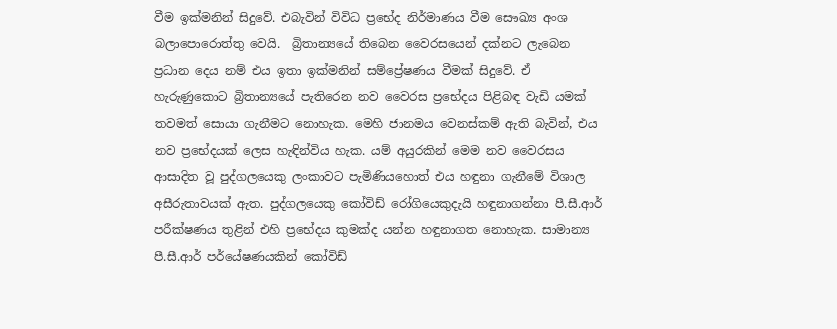වීම ඉක්මනින් සිදුවේ. එබැවින් විවිධ ප්‍රභේද නිර්මාණය වීම සෞඛ්‍ය අංශ බලාපොරොත්තු වෙයි.  බ්‍රිතාන්‍යයේ තිබෙන වෛරසයෙන් දක්නට ලැබෙන ප්‍රධාන දෙය නම් එය ඉතා ඉක්මනින් සම්ප්‍රේෂණය වීමක් සිදුවේ. ඒ හැරුණුකොට බ්‍රිතාන්‍යයේ පැතිරෙන නව වෛරස ප්‍රභේදය පිළිබඳ වැඩි යමක් තවමත් සොයා ගැනීමට නොහැක. මෙහි ජානමය වෙනස්කම් ඇති බැවින්, එය නව ප්‍රභේදයක් ලෙස හැඳින්විය හැක. යම් අයුරකින් මෙම නව වෛරසය ආසාදිත වූ පුද්ගලයෙකු ලංකාවට පැමිණියහොත් එය හඳුනා ගැනීමේ විශාල අසීරුතාවයක් ඇත. පුද්ගලයෙකු කෝවිඩ් රෝගියෙකුදැයි හඳුනාගන්නා පී.සී.ආර් පරීක්ෂණය තුළින් එහි ප්‍රභේදය කුමක්ද යන්න හඳුනාගත නොහැක. සාමාන්‍ය පී.සී.ආර් පර්යේෂණයකින් කෝවිඩ්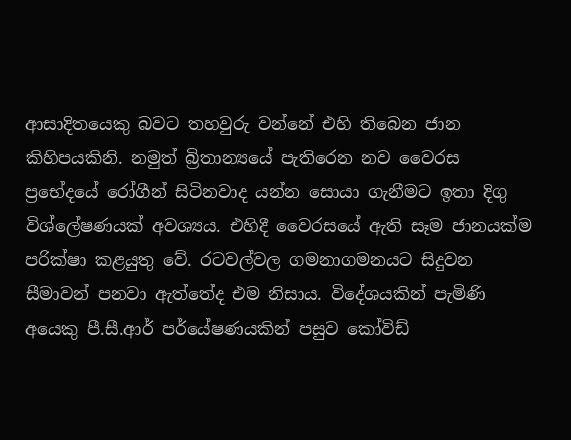ආසාදිතයෙකු බවට තහවුරු වන්නේ එහි තිබෙන ජාන කිහිපයකිනි. නමුත් බ්‍රිතාන්‍යයේ පැතිරෙන නව වෛරස ප්‍රභේදයේ රෝගීන් සිටිනවාද යන්න සොයා ගැනීමට ඉතා දිගු විශ්ලේෂණයක් අවශ්‍යය. එහිදී වෛරසයේ ඇති සෑම ජානයක්ම පරික්ෂා කළයුතු වේ. රටවල්වල ගමනාගමනයට සිදුවන සීමාවන් පනවා ඇත්තේද එම නිසාය. විදේශයකින් පැමිණි අයෙකු පී.සී.ආර් පර්යේෂණයකින් පසුව කෝවිඩ්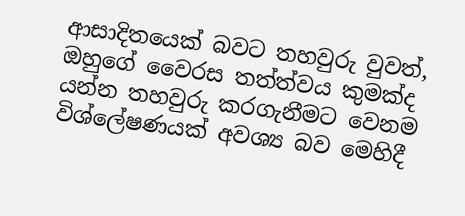ආසාදිතයෙක් බවට තහවුරු වුවත්, ඔහුගේ වෛරස තත්ත්වය කුමක්ද යන්න තහවුරු කරගැනීමට වෙනම විශ්ලේෂණයක් අවශ්‍ය බව මෙහිදී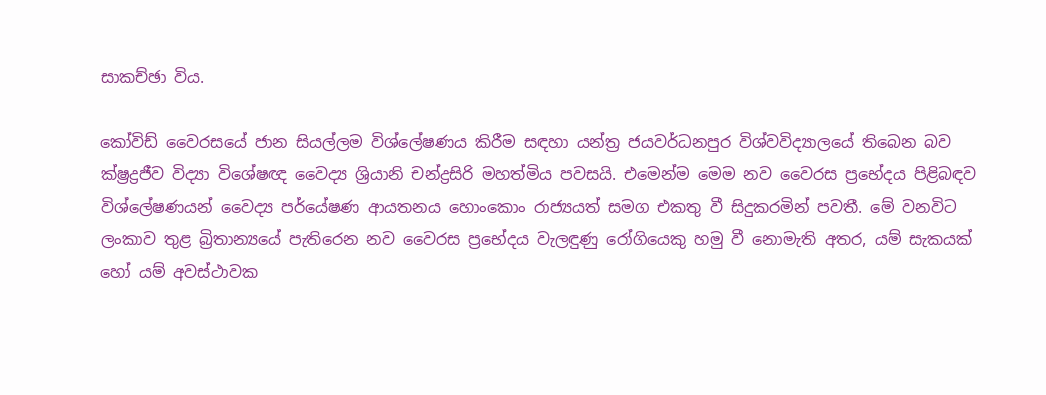සාකච්ඡා විය.

කෝවිඩ් වෛරසයේ ජාන සියල්ලම විශ්ලේෂණය කිරීම සඳහා යන්ත්‍ර ජයවර්ධනපුර විශ්වවිද්‍යාලයේ තිබෙන බව ක්ෂ්‍රද්‍රජීව විද්‍යා විශේෂඥ වෛද්‍ය ශ්‍රියානි චන්ද්‍රසිරි මහත්මිය පවසයි. එමෙන්ම මෙම නව වෛරස ප්‍රභේදය පිළිබඳව විශ්ලේෂණයන් වෛද්‍ය පර්යේෂණ ආයතනය හොංකොං රාජ්‍යයත් සමග එකතු වී සිදුකරමින් පවතී. මේ වනවිට ලංකාව තුළ බ්‍රිතාන්‍යයේ පැතිරෙන නව වෛරස ප්‍රභේදය වැලඳුණු රෝගියෙකු හමු වී නොමැති අතර, යම් සැකයක් හෝ යම් අවස්ථාවක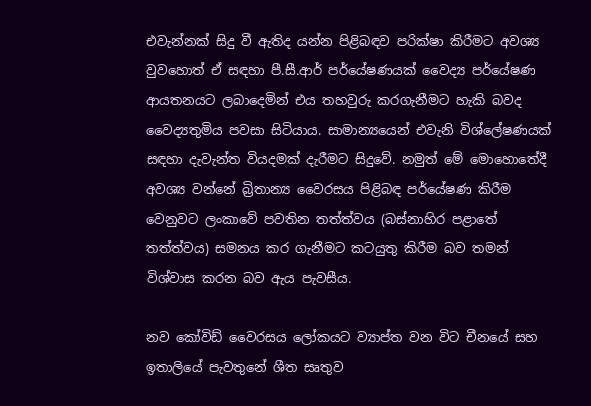එවැන්නක් සිදු වී ඇතිද යන්න පිළිබඳව පරික්ෂා කිරීමට අවශ්‍ය වුවහොත් ඒ සඳහා පී.සී.ආර් පර්යේෂණයක් වෛද්‍ය පර්යේෂණ ආයතනයට ලබාදෙමින් එය තහවුරු කරගැනීමට හැකි බවද වෛද්‍යතුමිය පවසා සිටියාය. සාමාන්‍යයෙන් එවැනි විශ්ලේෂණයක් සඳහා දැවැන්ත වියදමක් දැරීමට සිදුවේ. නමුත් මේ මොහොතේදී අවශ්‍ය වන්නේ බ්‍රිතාන්‍ය වෛරසය පිළිබඳ පර්යේෂණ කිරීම වෙනුවට ලංකාවේ පවතින තත්ත්වය (බස්නාහිර පළාතේ තත්ත්වය) සමනය කර ගැනීමට කටයුතු කිරීම බව තමන් විශ්වාස කරන බව ඇය පැවසීය.

නව කෝවිඩ් වෛරසය ලෝකයට ව්‍යාප්ත වන විට චීනයේ සහ ඉතාලියේ පැවතුනේ ශීත සෘතුව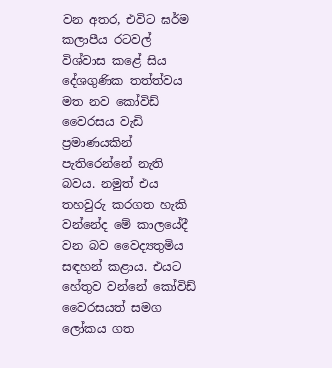වන අතර, එවිට ඝර්ම කලාපීය රටවල් විශ්වාස කළේ සිය දේශගුණික තත්ත්වය මත නව කෝවිඩ් වෛරසය වැඩි ප්‍රමාණයකින් පැතිරෙන්නේ නැති බවය. නමුත් එය තහවුරු කරගත හැකි වන්නේද මේ කාලයේදී වන බව වෛද්‍යතුමිය සඳහන් කළාය. එයට හේතුව වන්නේ කෝවිඩ් වෛරසයත් සමග ලෝකය ගත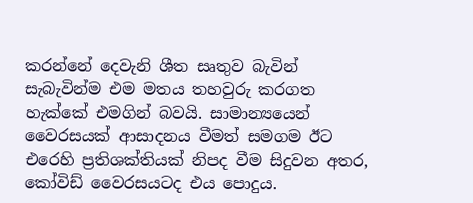කරන්නේ දෙවැනි ශීත සෘතුව බැවින් සැබැවින්ම එම මතය තහවුරු කරගත හැක්කේ එමගින් බවයි. සාමාන්‍යයෙන් වෛරසයක් ආසාදනය වීමත් සමගම ඊට එරෙහි ප්‍රතිශක්තියක් නිපද වීම සිදුවන අතර, කෝවිඩ් වෛරසයටද එය පොදුය.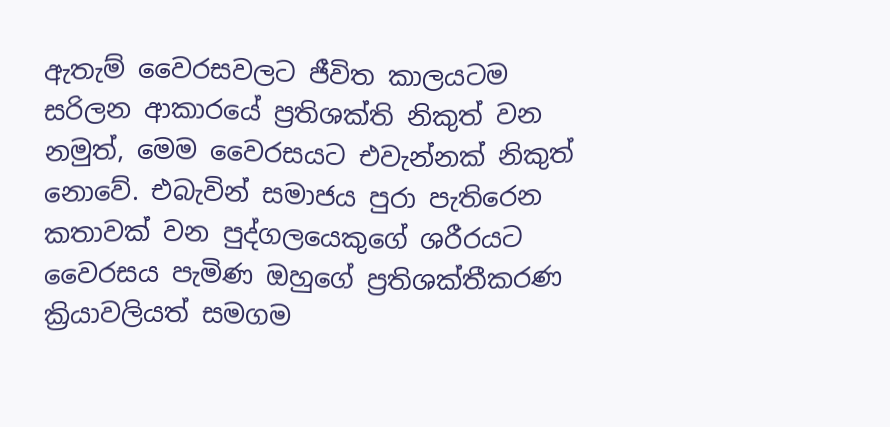ඇතැම් වෛරසවලට ජීවිත කාලයටම සරිලන ආකාරයේ ප්‍රතිශක්ති නිකුත් වන නමුත්, මෙම වෛරසයට එවැන්නක් නිකුත් නොවේ. එබැවින් සමාජය පුරා පැතිරෙන කතාවක් වන පුද්ගලයෙකුගේ ශරීරයට වෛරසය පැමිණ ඔහුගේ ප්‍රතිශක්තීකරණ ක්‍රියාවලියත් සමගම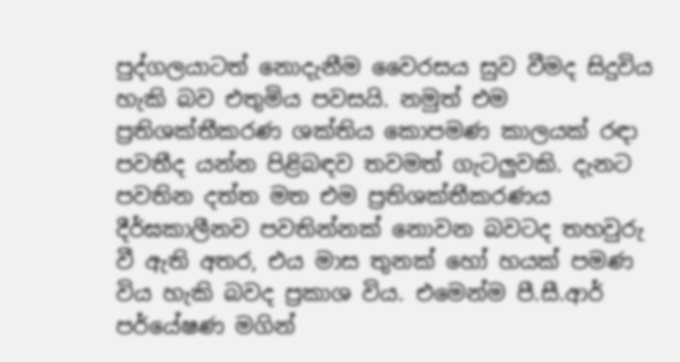පුද්ගලයාටත් නොදැනීම වෛරසය සුව වීමද සිදුවිය හැකි බව එතුමිය පවසයි. නමුත් එම ප්‍රතිශක්තීකරණ ශක්තිය කොපමණ කාලයක් රඳා පවතීද යන්න පිළිබඳව තවමත් ගැටලුවකි. දැනට පවතින දත්ත මත එම ප්‍රතිශක්තීකරණය දීර්ඝකාලීනව පවතින්නක් නොවන බවටද තහවුරු වී ඇති අතර, එය මාස තුනක් හෝ හයක් පමණ විය හැකි බවද ප්‍රකාශ විය. එමෙන්ම පී.සී.ආර් පර්යේෂණ මගින්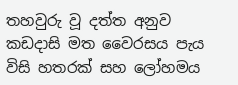තහවුරු වූ දත්ත අනුව කඩදාසි මත වෛරසය පැය විසි හතරක් සහ ලෝහමය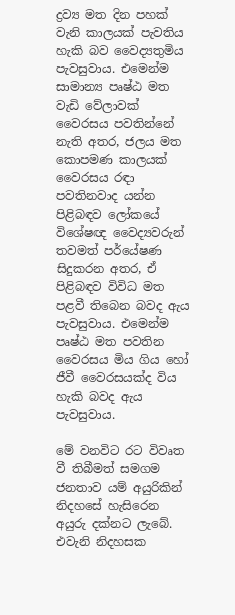ද්‍රව්‍ය මත දින පහක් වැනි කාලයක් පැවතිය හැකි බව වෛද්‍යතුමිය පැවසුවාය. එමෙන්ම සාමාන්‍ය පෘෂ්ඨ මත වැඩි වේලාවක් වෛරසය පවතින්නේ නැති අතර, ජලය මත කොපමණ කාලයක් වෛරසය රඳා පවතිනවාද යන්න පිළිබඳව ලෝකයේ විශේෂඥ වෛද්‍යවරුන් තවමත් පර්යේෂණ සිදුකරන අතර, ඒ පිළිබඳව විවිධ මත පළවී තිබෙන බවද ඇය පැවසුවාය. එමෙන්ම පෘෂ්ඨ මත පවතින වෛරසය මිය ගිය හෝ ජීවී වෛරසයක්ද විය හැකි බවද ඇය පැවසුවාය.

මේ වනවිට රට විවෘත වී තිබීමත් සමගම ජනතාව යම් අයුරිකින් නිදහසේ හැසිරෙන අයුරු දක්නට ලැබේ. එවැනි නිදහසක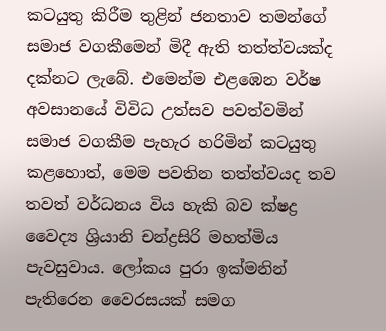කටයුතු කිරීම තුළින් ජනතාව තමන්ගේ සමාජ වගකීමෙන් මිදී ඇති තත්ත්වයක්ද දක්නට ලැබේ. එමෙන්ම එළඹෙන වර්ෂ අවසානයේ විවිධ උත්සව පවත්වමින් සමාජ වගකීම පැහැර හරිමින් කටයුතු කළහොත්, මෙම පවතින තත්ත්වයද තව තවත් වර්ධනය විය හැකි බව ක්ෂද්‍ර වෛද්‍ය ශ්‍රියානි චන්ද්‍රසිරි මහත්මිය පැවසුවාය. ලෝකය පුරා ඉක්මනින් පැතිරෙන වෛරසයක් සමග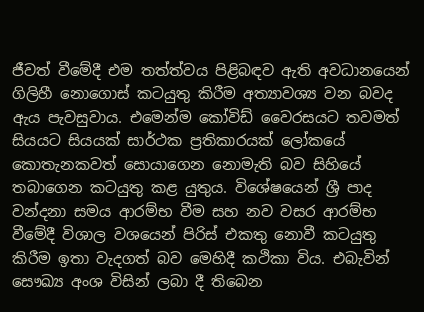ජීවත් වීමේදී එම තත්ත්වය පිළිබඳව ඇති අවධානයෙන් ගිලිහී නොගොස් කටයුතු කිරීම අත්‍යාවශ්‍ය වන බවද ඇය පැවසුවාය. එමෙන්ම කෝවිඩ් වෛරසයට තවමත් සියයට සියයක් සාර්ථක ප්‍රතිකාරයක් ලෝකයේ කොතැනකවත් සොයාගෙන නොමැති බව සිහියේ තබාගෙන කටයුතු කළ යුතුය. විශේෂයෙන් ශ්‍රී පාද වන්දනා සමය ආරම්භ වීම සහ නව වසර ආරම්භ වීමේදී විශාල වශයෙන් පිරිස් එකතු නොවී කටයුතු කිරීම ඉතා වැදගත් බව මෙහිදී කථිකා විය. එබැවින් සෞඛ්‍ය අංශ විසින් ලබා දී තිබෙන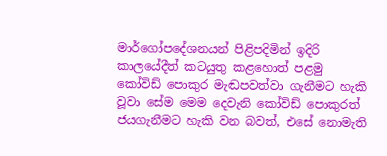මාර්ගෝපදේශනයන් පිළිපදිමින් ඉදිරි කාලයේදීත් කටයුතු කළහොත් පළමු කෝවිඩ් පොකුර මැඬපවත්වා ගැනීමට හැකි වූවා සේම මෙම දෙවැනි කෝවිඩ් පොකුරත් ජයගැනීමට හැකි වන බවත්, එසේ නොමැති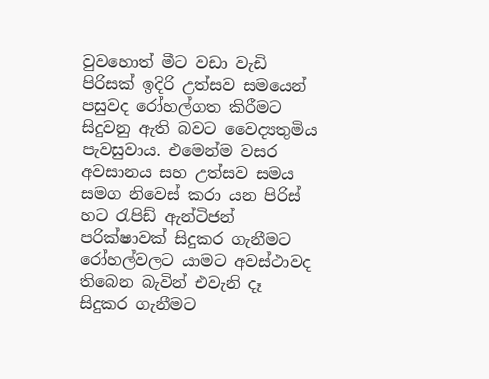වුවහොත් මීට වඩා වැඩි පිරිසක් ඉදිරි උත්සව සමයෙන් පසුවද රෝහල්ගත කිරීමට සිදුවනු ඇති බවට වෛද්‍යතුමිය පැවසුවාය. එමෙන්ම වසර අවසානය සහ උත්සව සමය සමග නිවෙස් කරා යන පිරිස් හට රැපිඩ් ඇන්ටිජන් පරික්ෂාවක් සිදුකර ගැනීමට රෝහල්වලට යාමට අවස්ථාවද තිබෙන බැවින් එවැනි දෑ සිදුකර ගැනීමට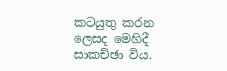කටයුතු කරන ලෙසද මෙහිදී සාකච්ඡා විය.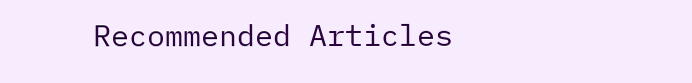Recommended Articles